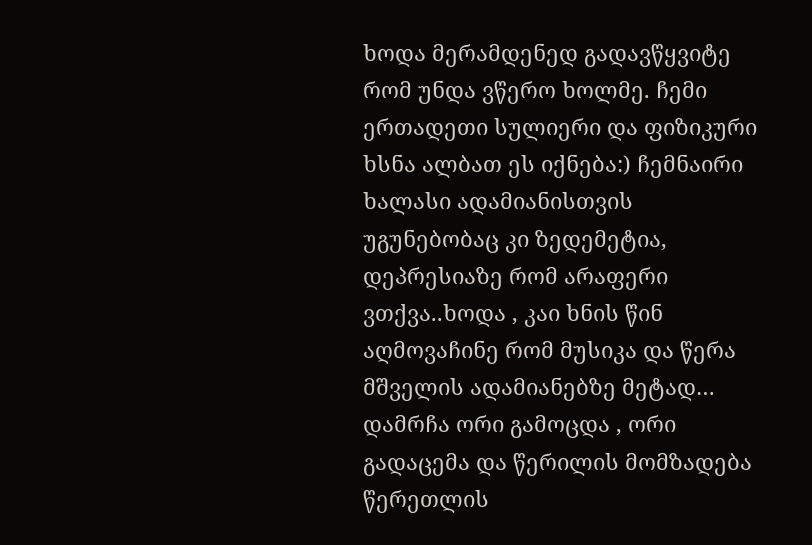ხოდა მერამდენედ გადავწყვიტე რომ უნდა ვწერო ხოლმე. ჩემი ერთადეთი სულიერი და ფიზიკური ხსნა ალბათ ეს იქნება:) ჩემნაირი ხალასი ადამიანისთვის უგუნებობაც კი ზედემეტია, დეპრესიაზე რომ არაფერი ვთქვა..ხოდა , კაი ხნის წინ აღმოვაჩინე რომ მუსიკა და წერა მშველის ადამიანებზე მეტად…
დამრჩა ორი გამოცდა , ორი გადაცემა და წერილის მომზადება წერეთლის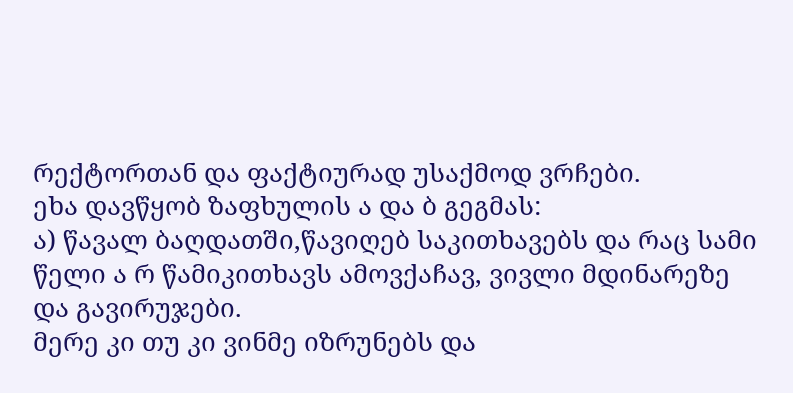რექტორთან და ფაქტიურად უსაქმოდ ვრჩები.
ეხა დავწყობ ზაფხულის ა და ბ გეგმას:
ა) წავალ ბაღდათში,წავიღებ საკითხავებს და რაც სამი წელი ა რ წამიკითხავს ამოვქაჩავ, ვივლი მდინარეზე და გავირუჯები.
მერე კი თუ კი ვინმე იზრუნებს და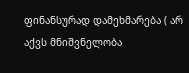ფინანსურად დამეხმარება ( არ აქვს მნიშვნელობა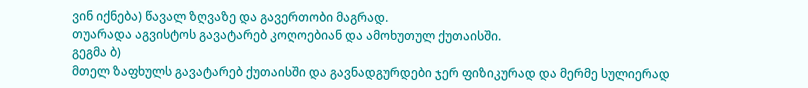ვინ იქნება) წავალ ზღვაზე და გავერთობი მაგრად.
თუარადა აგვისტოს გავატარებ კოღოებიან და ამოხუთულ ქუთაისში.
გეგმა ბ)
მთელ ზაფხულს გავატარებ ქუთაისში და გავნადგურდები ჯერ ფიზიკურად და მერმე სულიერად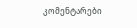კომენტარები